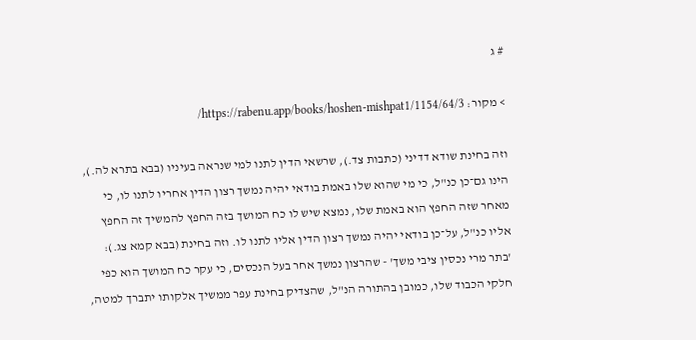# ג

> מקור: https://rabenu.app/books/hoshen-mishpat1/1154/64/3/

וזה בחינת שודא דדיני (כתבות צד.), שרשאי הדין לתנו למי שנראה בעיניו (בבא בתרא לה.), הינו גם־כן כנ"ל, כי מי שהוא שלו באמת בודאי יהיה נמשך רצון הדין אחריו לתנו לו, כי מאחר שזה החפץ הוא באמת שלו, נמצא שיש לו כח המושך בזה החפץ להמשיך זה החפץ אליו כנ"ל, על־כן בודאי יהיה נמשך רצון הדין אליו לתנו לו. וזה בחינת (בבא קמא צג.): 'בתר מרי נכסין ציבי משך' - שהרצון נמשך אחר בעל הנכסים, כי עקר כח המושך הוא כפי חלקי הכבוד שלו, כמובן בהתורה הנ"ל, שהצדיק בחינת עפר ממשיך אלקותו יתברך למטה,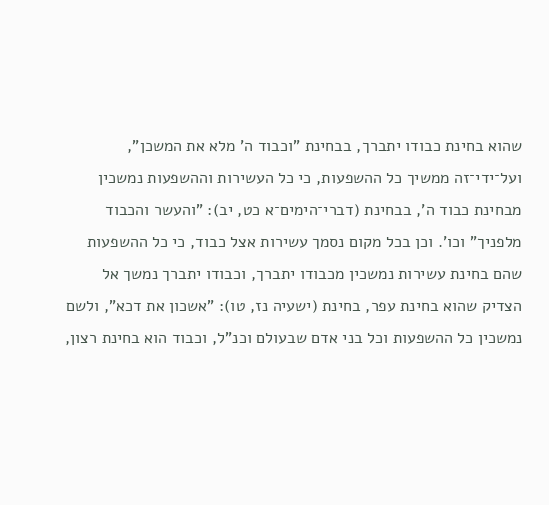שהוא בחינת כבודו יתברך, בבחינת "וכבוד ה' מלא את המשכן", ועל־ידי־זה ממשיך כל ההשפעות, כי כל העשירות וההשפעות נמשכין מבחינת כבוד ה', בבחינת (דברי־הימים־א כט, יב): "והעשר והכבוד מלפניך" וכו'. וכן בכל מקום נסמך עשירות אצל כבוד, כי כל ההשפעות שהם בחינת עשירות נמשכין מכבודו יתברך, וכבודו יתברך נמשך אל הצדיק שהוא בחינת עפר, בחינת (ישעיה נז, טו): "אשכון את דכא", ולשם נמשכין כל ההשפעות וכל בני אדם שבעולם וכנ"ל, וכבוד הוא בחינת רצון,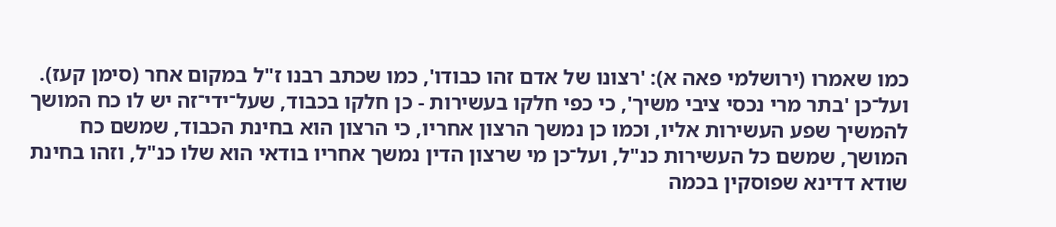כמו שאמרו (ירושלמי פאה א): 'רצונו של אדם זהו כבודו', כמו שכתב רבנו ז"ל במקום אחר (סימן קעז). ועל־כן 'בתר מרי נכסי ציבי משיך', כי כפי חלקו בעשירות - כן חלקו בכבוד, שעל־ידי־זה יש לו כח המושך להמשיך שפע העשירות אליו, וכמו כן נמשך הרצון אחריו, כי הרצון הוא בחינת הכבוד, שמשם כח המושך, שמשם כל העשירות כנ"ל, ועל־כן מי שרצון הדין נמשך אחריו בודאי הוא שלו כנ"ל, וזהו בחינת שודא דדינא שפוסקין בכמה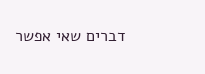דברים שאי אפשר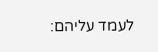לעמד עליהם: